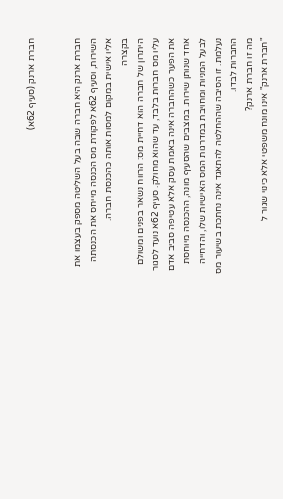חברת ארנק (סעיף 62א)


חברת ארנק היא חברה שבה בעל השליטה מספק בעצמו את השירות, וסעיף 62א לפקודת מס הכנסה מייחס את הכנסתה אליו אישית במקום למסות אותה כהכנסת חברה.
בקצרה
היתרון של חברה הוא דחיית מס: הרווח נשאר בפנים ומשולם עליו מס חברות בלבד, עד שהוא מחולק. סעיף 62א נועד לסגור את הפער כשהחברה אינה באמת עסק אלא עטיפה סביב אדם אחד שנותן שירות. במצבים שהסעיף מונה, ההכנסה מיוחסת לבעל המניות ומחויבת במדרגות המס האישיות שלו, והדחייה נעלמת. זו הסיבה שההחלטה להתאגד אינה נחתכת בשיעור מס החברות לבדו.
מה זו חברת ארנק?
"חברת ארנק" אינו מונח משפטי אלא כינוי שגור ל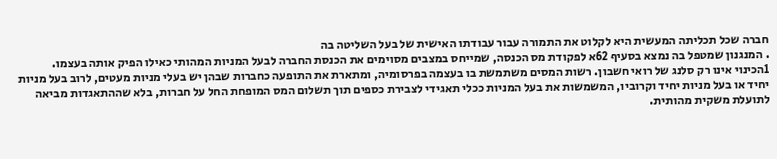חברה שכל תכליתה המעשית היא לקלוט את התמורה עבור עבודתו האישית של בעל השליטה בה
. המנגנון שמטפל בה נמצא בסעיף 62א לפקודת מס הכנסה, שמייחס במצבים מסוימים את הכנסת החברה לבעל המניות המהותי כאילו הפיק אותה בעצמו.
1הכינוי אינו רק סלנג של רואי חשבון. רשות המסים משתמשת בו בעצמה בפרסומיה, ומתארת את התופעה כחברות שבהן יש בעלי מניות מעטים, לרוב בעל מניות יחיד או בעל מניות יחיד וקרוביו, המשמשות את בעל המניות ככלי תאגידי לצבירת כספים תוך תשלום המס המופחת החל על חברות, בלא שההתאגדות מביאה לתועלת משקית מהותית.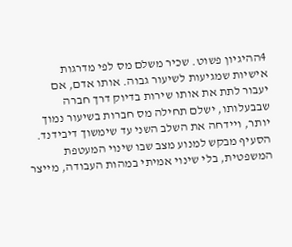4ההיגיון פשוט. שכיר משלם מס לפי מדרגות אישיות שמגיעות לשיעור גבוה. אותו אדם, אם יעבור לתת את אותו שירות בדיוק דרך חברה שבבעלותו, ישלם תחילה מס חברות בשיעור נמוך יותר, ויידחה את השלב השני עד שימשוך דיבידנד. הסעיף מבקש למנוע מצב שבו שינוי המעטפת המשפטית, בלי שינוי אמיתי במהות העבודה, מייצר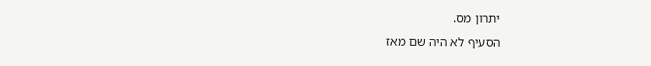יתרון מס.
הסעיף לא היה שם מאז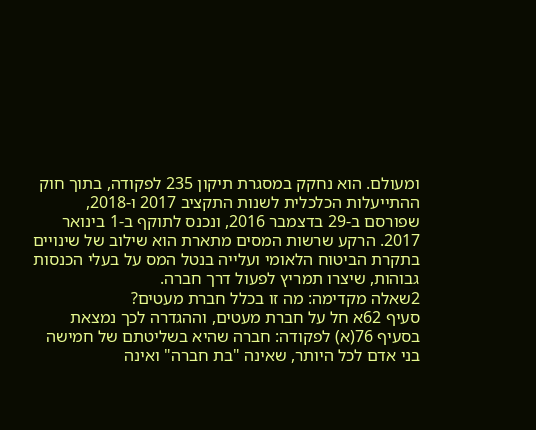ומעולם. הוא נחקק במסגרת תיקון 235 לפקודה, בתוך חוק ההתייעלות הכלכלית לשנות התקציב 2017 ו-2018, שפורסם ב-29 בדצמבר 2016, ונכנס לתוקף ב-1 בינואר 2017. הרקע שרשות המסים מתארת הוא שילוב של שינויים בתקרת הביטוח הלאומי ועלייה בנטל המס על בעלי הכנסות גבוהות, שיצרו תמריץ לפעול דרך חברה.
2שאלה מקדימה: מה זו בכלל חברת מעטים?
סעיף 62א חל על חברת מעטים, וההגדרה לכך נמצאת בסעיף 76(א) לפקודה: חברה שהיא בשליטתם של חמישה בני אדם לכל היותר, שאינה "בת חברה" ואינה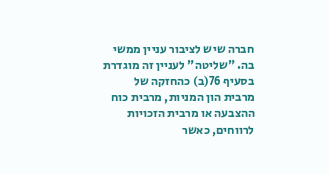חברה שיש לציבור עניין ממשי בה. "שליטה" לעניין זה מוגדרת בסעיף 76(ב) כהחזקה של מרבית הון המניות, מרבית כוח ההצבעה או מרבית הזכויות לרווחים, כאשר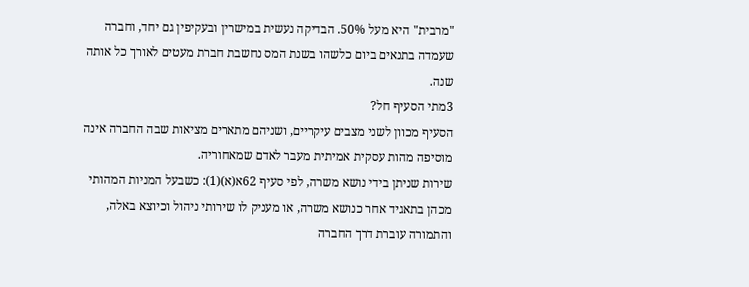"מרבית" היא מעל 50%. הבדיקה נעשית במישרין ובעקיפין גם יחד, וחברה שעמדה בתנאים ביום כלשהו בשנת המס נחשבת חברת מעטים לאורך כל אותה שנה.
3מתי הסעיף חל?
הסעיף מכוון לשני מצבים עיקריים, ושניהם מתארים מציאות שבה החברה אינה מוסיפה מהות עסקית אמיתית מעבר לאדם שמאחוריה.
שירות שניתן בידי נושא משרה, לפי סעיף 62א(א)(1): כשבעל המניות המהותי מכהן בתאגיד אחר כנושא משרה, או מעניק לו שירותי ניהול וכיוצא באלה, והתמורה עוברת דרך החברה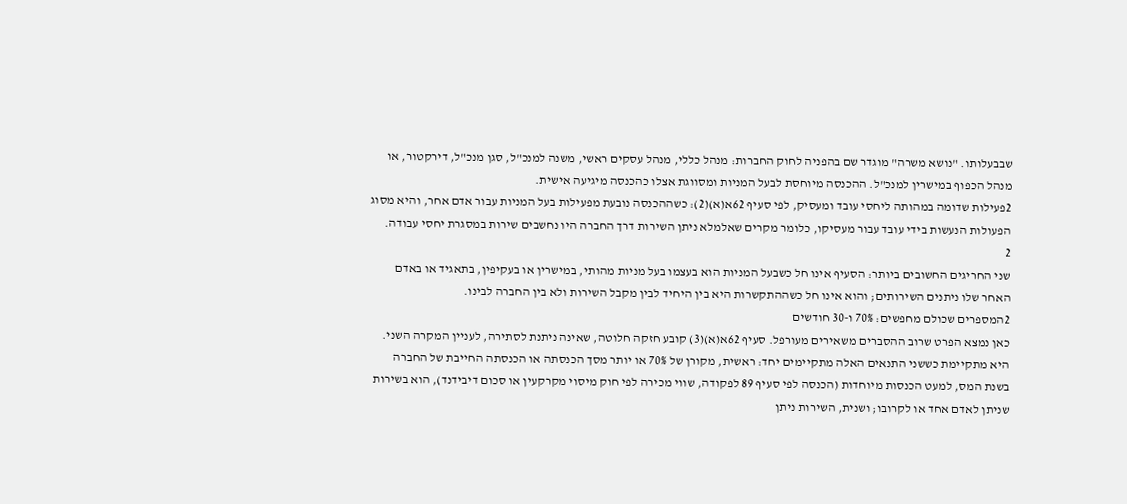שבבעלותו. "נושא משרה" מוגדר שם בהפניה לחוק החברות: מנהל כללי, מנהל עסקים ראשי, משנה למנכ"ל, סגן מנכ"ל, דירקטור, או מנהל הכפוף במישרין למנכ"ל. ההכנסה מיוחסת לבעל המניות ומסווגת אצלו כהכנסה מיגיעה אישית.
2פעילות שדומה במהותה ליחסי עובד ומעסיק, לפי סעיף 62א(א)(2): כשההכנסה נובעת מפעילות בעל המניות עבור אדם אחר, והיא מסוג הפעולות הנעשות בידי עובד עבור מעסיקו, כלומר מקרים שאלמלא ניתן השירות דרך החברה היו נחשבים שירות במסגרת יחסי עבודה.
2
שני החריגים החשובים ביותר: הסעיף אינו חל כשבעל המניות הוא בעצמו בעל מניות מהותי, במישרין או בעקיפין, בתאגיד או באדם האחר שלו ניתנים השירותים; והוא אינו חל כשההתקשרות היא בין היחיד לבין מקבל השירות ולא בין החברה לבינו.
2המספרים שכולם מחפשים: 70% ו-30 חודשים
כאן נמצא הפרט שרוב ההסברים משאירים מעורפל. סעיף 62א(א)(3) קובע חזקה חלוטה, שאינה ניתנת לסתירה, לעניין המקרה השני. היא מתקיימת כששני התנאים האלה מתקיימים יחד: ראשית, מקורן של 70% או יותר מסך הכנסתה או הכנסתה החייבת של החברה בשנת המס, למעט הכנסות מיוחדות (הכנסה לפי סעיף 89 לפקודה, שווי מכירה לפי חוק מיסוי מקרקעין או סכום דיבידנד), הוא בשירות שניתן לאדם אחד או לקרובו; ושנית, השירות ניתן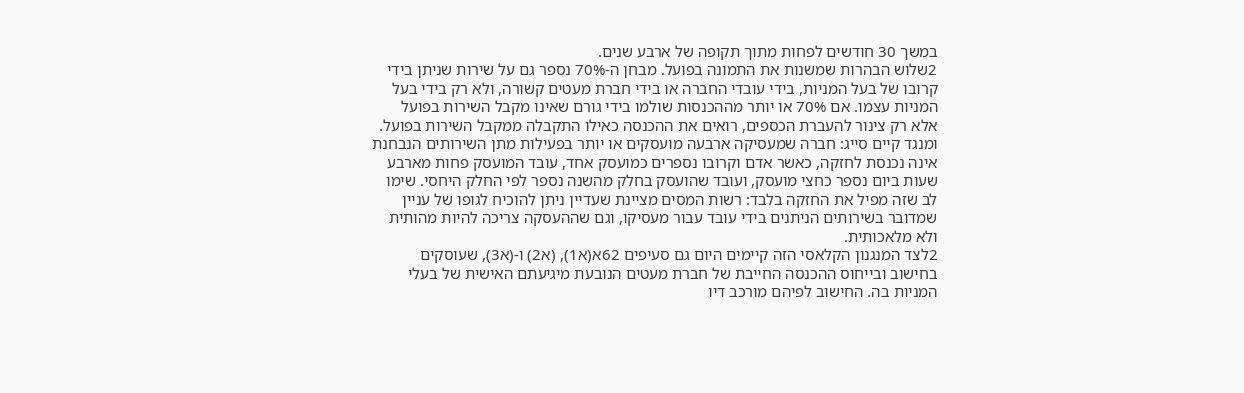במשך 30 חודשים לפחות מתוך תקופה של ארבע שנים.
2שלוש הבהרות שמשנות את התמונה בפועל. מבחן ה-70% נספר גם על שירות שניתן בידי קרובו של בעל המניות, בידי עובדי החברה או בידי חברת מעטים קשורה, ולא רק בידי בעל המניות עצמו. אם 70% או יותר מההכנסות שולמו בידי גורם שאינו מקבל השירות בפועל אלא רק צינור להעברת הכספים, רואים את ההכנסה כאילו התקבלה ממקבל השירות בפועל. ומנגד קיים סייג: חברה שמעסיקה ארבעה מועסקים או יותר בפעילות מתן השירותים הנבחנת אינה נכנסת לחזקה, כאשר אדם וקרובו נספרים כמועסק אחד, עובד המועסק פחות מארבע שעות ביום נספר כחצי מועסק, ועובד שהועסק בחלק מהשנה נספר לפי החלק היחסי. שימו לב שזה מפיל את החזקה בלבד: רשות המסים מציינת שעדיין ניתן להוכיח לגופו של עניין שמדובר בשירותים הניתנים בידי עובד עבור מעסיקו, וגם שההעסקה צריכה להיות מהותית ולא מלאכותית.
2לצד המנגנון הקלאסי הזה קיימים היום גם סעיפים 62א(א1), (א2) ו-(א3), שעוסקים בחישוב ובייחוס ההכנסה החייבת של חברת מעטים הנובעת מיגיעתם האישית של בעלי המניות בה. החישוב לפיהם מורכב דיו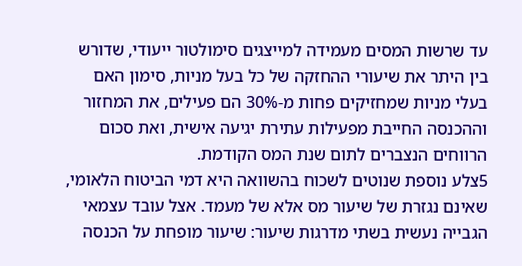עד שרשות המסים מעמידה למייצגים סימולטור ייעודי, שדורש בין היתר את שיעורי ההחזקה של כל בעל מניות, סימון האם בעלי מניות שמחזיקים פחות מ-30% הם פעילים, את המחזור וההכנסה החייבת מפעילות עתירת יגיעה אישית, ואת סכום הרווחים הנצברים לתום שנת המס הקודמת.
5צלע נוספת שנוטים לשכוח בהשוואה היא דמי הביטוח הלאומי, שאינם נגזרת של שיעור מס אלא של מעמד. אצל עובד עצמאי הגבייה נעשית בשתי מדרגות שיעור: שיעור מופחת על הכנסה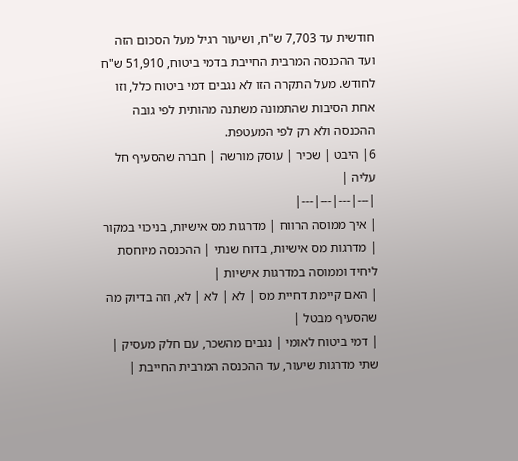חודשית עד 7,703 ש"ח, ושיעור רגיל מעל הסכום הזה ועד ההכנסה המרבית החייבת בדמי ביטוח, 51,910 ש"ח לחודש. מעל התקרה הזו לא נגבים דמי ביטוח כלל, וזו אחת הסיבות שהתמונה משתנה מהותית לפי גובה ההכנסה ולא רק לפי המעטפת.
6| היבט | שכיר | עוסק מורשה | חברה שהסעיף חל עליה |
|---|---|---|---|
| איך ממוסה הרווח | מדרגות מס אישיות, בניכוי במקור | מדרגות מס אישיות, בדוח שנתי | ההכנסה מיוחסת ליחיד וממוסה במדרגות אישיות |
| האם קיימת דחיית מס | לא | לא | לא, וזה בדיוק מה שהסעיף מבטל |
| דמי ביטוח לאומי | נגבים מהשכר, עם חלק מעסיק | שתי מדרגות שיעור, עד ההכנסה המרבית החייבת |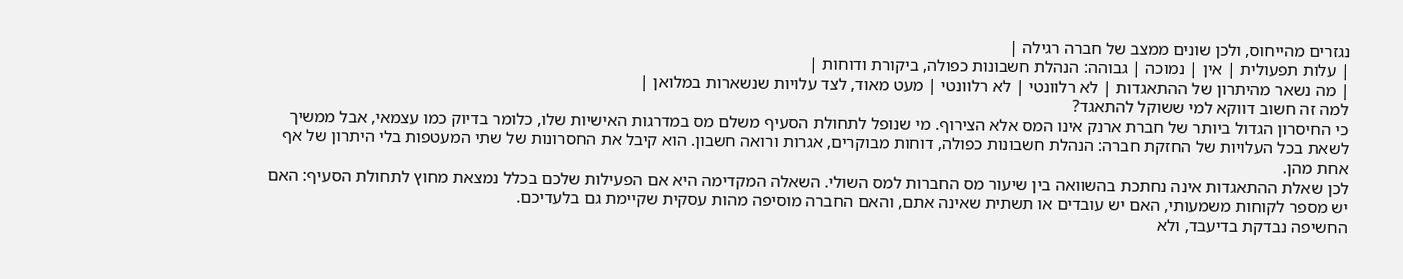נגזרים מהייחוס, ולכן שונים ממצב של חברה רגילה |
| עלות תפעולית | אין | נמוכה | גבוהה: הנהלת חשבונות כפולה, ביקורת ודוחות |
| מה נשאר מהיתרון של ההתאגדות | לא רלוונטי | לא רלוונטי | מעט מאוד, לצד עלויות שנשארות במלואן |
למה זה חשוב דווקא למי ששוקל להתאגד?
כי החיסרון הגדול ביותר של חברת ארנק אינו המס אלא הצירוף. מי שנופל לתחולת הסעיף משלם מס במדרגות האישיות שלו, כלומר בדיוק כמו עצמאי, אבל ממשיך לשאת בכל העלויות של החזקת חברה: הנהלת חשבונות כפולה, דוחות מבוקרים, אגרות ורואה חשבון. הוא קיבל את החסרונות של שתי המעטפות בלי היתרון של אף אחת מהן.
לכן שאלת ההתאגדות אינה נחתכת בהשוואה בין שיעור מס החברות למס השולי. השאלה המקדימה היא אם הפעילות שלכם בכלל נמצאת מחוץ לתחולת הסעיף: האם יש מספר לקוחות משמעותי, האם יש עובדים או תשתית שאינה אתם, והאם החברה מוסיפה מהות עסקית שקיימת גם בלעדיכם.
החשיפה נבדקת בדיעבד, ולא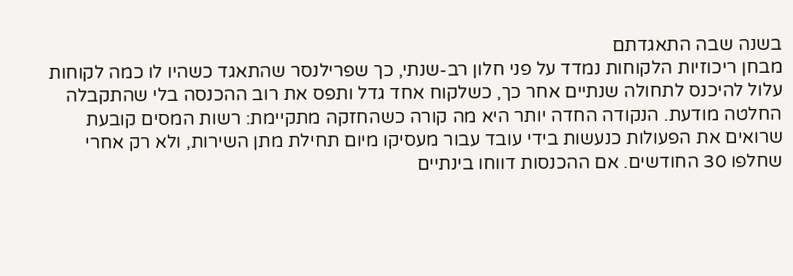בשנה שבה התאגדתם
מבחן ריכוזיות הלקוחות נמדד על פני חלון רב-שנתי, כך שפרילנסר שהתאגד כשהיו לו כמה לקוחות עלול להיכנס לתחולה שנתיים אחר כך, כשלקוח אחד גדל ותפס את רוב ההכנסה בלי שהתקבלה החלטה מודעת. הנקודה החדה יותר היא מה קורה כשהחזקה מתקיימת: רשות המסים קובעת שרואים את הפעולות כנעשות בידי עובד עבור מעסיקו מיום תחילת מתן השירות, ולא רק אחרי שחלפו 30 החודשים. אם ההכנסות דווחו בינתיים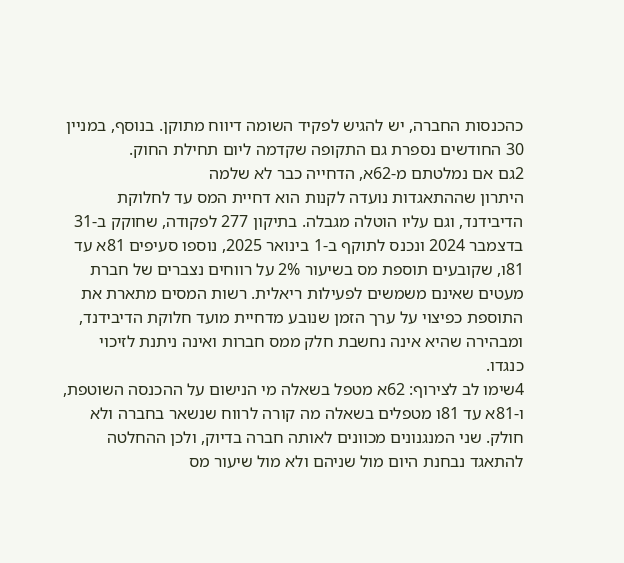כהכנסות החברה, יש להגיש לפקיד השומה דיווח מתוקן. בנוסף, במניין 30 החודשים נספרת גם התקופה שקדמה ליום תחילת החוק.
2גם אם נמלטתם מ-62א, הדחייה כבר לא שלמה
היתרון שההתאגדות נועדה לקנות הוא דחיית המס עד לחלוקת הדיבידנד, וגם עליו הוטלה מגבלה. בתיקון 277 לפקודה, שחוקק ב-31 בדצמבר 2024 ונכנס לתוקף ב-1 בינואר 2025, נוספו סעיפים 81א עד 81ו, שקובעים תוספת מס בשיעור 2% על רווחים נצברים של חברת מעטים שאינם משמשים לפעילות ריאלית. רשות המסים מתארת את התוספת כפיצוי על ערך הזמן שנובע מדחיית מועד חלוקת הדיבידנד, ומבהירה שהיא אינה נחשבת חלק ממס חברות ואינה ניתנת לזיכוי כנגדו.
4שימו לב לצירוף: 62א מטפל בשאלה מי הנישום על ההכנסה השוטפת, ו-81א עד 81ו מטפלים בשאלה מה קורה לרווח שנשאר בחברה ולא חולק. שני המנגנונים מכוונים לאותה חברה בדיוק, ולכן ההחלטה להתאגד נבחנת היום מול שניהם ולא מול שיעור מס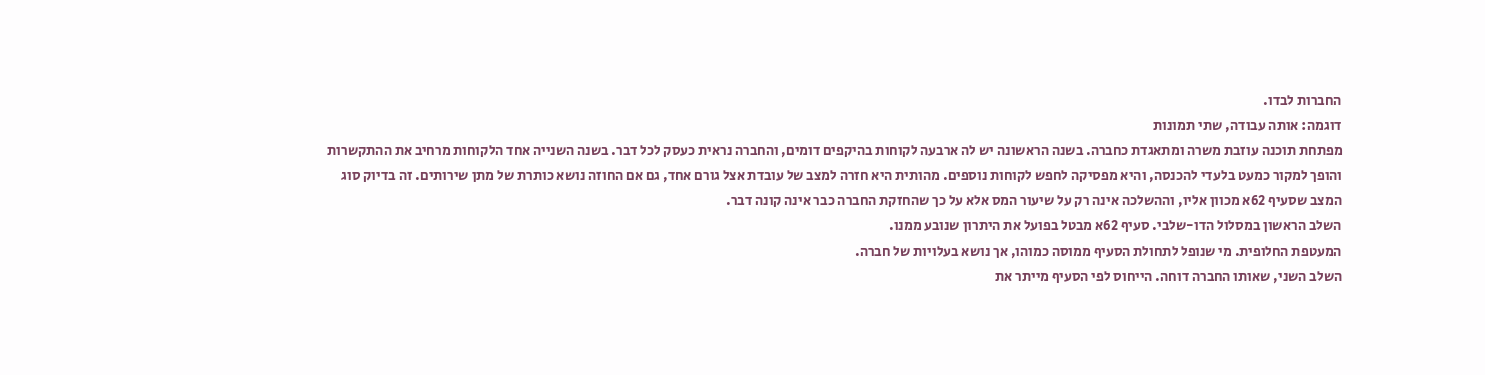החברות לבדו.
דוגמה: אותה עבודה, שתי תמונות
מפתחת תוכנה עוזבת משרה ומתאגדת כחברה. בשנה הראשונה יש לה ארבעה לקוחות בהיקפים דומים, והחברה נראית כעסק לכל דבר. בשנה השנייה אחד הלקוחות מרחיב את ההתקשרות והופך למקור כמעט בלעדי להכנסה, והיא מפסיקה לחפש לקוחות נוספים. מהותית היא חזרה למצב של עובדת אצל גורם אחד, גם אם החוזה נושא כותרת של מתן שירותים. זה בדיוק סוג המצב שסעיף 62א מכוון אליו, וההשלכה אינה רק על שיעור המס אלא על כך שהחזקת החברה כבר אינה קונה דבר.
השלב הראשון במסלול הדו-שלבי. סעיף 62א מבטל בפועל את היתרון שנובע ממנו.
המעטפת החלופית. מי שנופל לתחולת הסעיף ממוסה כמוהו, אך נושא בעלויות של חברה.
השלב השני, שאותו החברה דוחה. הייחוס לפי הסעיף מייתר את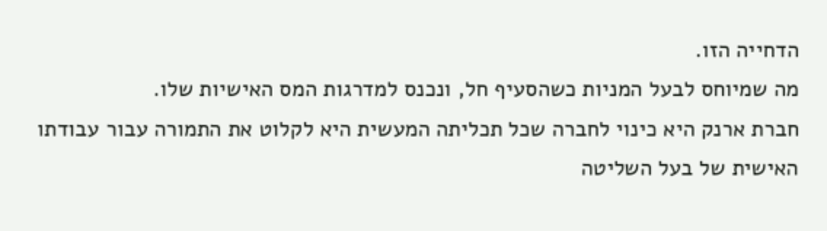הדחייה הזו.
מה שמיוחס לבעל המניות כשהסעיף חל, ונכנס למדרגות המס האישיות שלו.
חברת ארנק היא כינוי לחברה שכל תכליתה המעשית היא לקלוט את התמורה עבור עבודתו האישית של בעל השליטה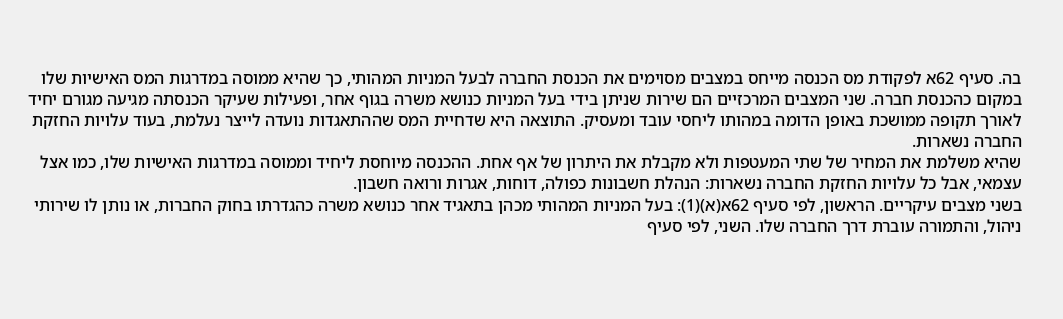בה. סעיף 62א לפקודת מס הכנסה מייחס במצבים מסוימים את הכנסת החברה לבעל המניות המהותי, כך שהיא ממוסה במדרגות המס האישיות שלו במקום כהכנסת חברה. שני המצבים המרכזיים הם שירות שניתן בידי בעל המניות כנושא משרה בגוף אחר, ופעילות שעיקר הכנסתה מגיעה מגורם יחיד לאורך תקופה ממושכת באופן הדומה במהותו ליחסי עובד ומעסיק. התוצאה היא שדחיית המס שההתאגדות נועדה לייצר נעלמת, בעוד עלויות החזקת החברה נשארות.
שהיא משלמת את המחיר של שתי המעטפות ולא מקבלת את היתרון של אף אחת. ההכנסה מיוחסת ליחיד וממוסה במדרגות האישיות שלו, כמו אצל עצמאי, אבל כל עלויות החזקת החברה נשארות: הנהלת חשבונות כפולה, דוחות, אגרות ורואה חשבון.
בשני מצבים עיקריים. הראשון, לפי סעיף 62א(א)(1): בעל המניות המהותי מכהן בתאגיד אחר כנושא משרה כהגדרתו בחוק החברות, או נותן לו שירותי ניהול, והתמורה עוברת דרך החברה שלו. השני, לפי סעיף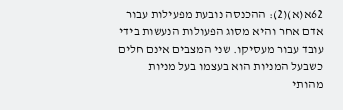62א(א)(2): ההכנסה נובעת מפעילות עבור אדם אחר והיא מסוג הפעולות הנעשות בידי עובד עבור מעסיקו. שני המצבים אינם חלים כשבעל המניות הוא בעצמו בעל מניות מהותי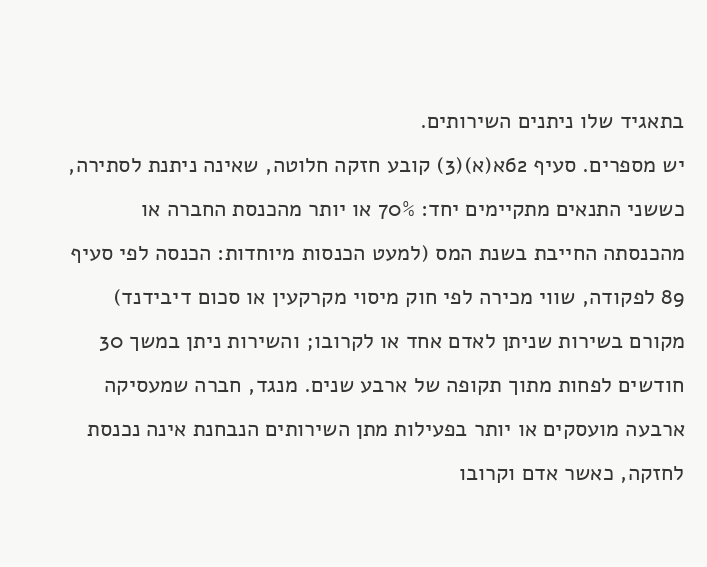בתאגיד שלו ניתנים השירותים.
יש מספרים. סעיף 62א(א)(3) קובע חזקה חלוטה, שאינה ניתנת לסתירה, כששני התנאים מתקיימים יחד: 70% או יותר מהכנסת החברה או מהכנסתה החייבת בשנת המס (למעט הכנסות מיוחדות: הכנסה לפי סעיף 89 לפקודה, שווי מכירה לפי חוק מיסוי מקרקעין או סכום דיבידנד) מקורם בשירות שניתן לאדם אחד או לקרובו; והשירות ניתן במשך 30 חודשים לפחות מתוך תקופה של ארבע שנים. מנגד, חברה שמעסיקה ארבעה מועסקים או יותר בפעילות מתן השירותים הנבחנת אינה נכנסת לחזקה, כאשר אדם וקרובו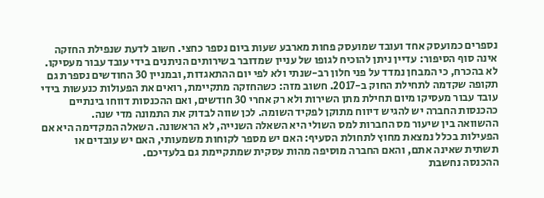נספרים כמועסק אחד ועובד שמועסק פחות מארבע שעות ביום נספר כחצי. חשוב לדעת שנפילת החזקה אינה סוף הסיפור: עדיין ניתן להוכיח לגופו של עניין שמדובר בשירותים הניתנים בידי עובד עבור מעסיקו.
לא בהכרח, כי המבחן נמדד על פני חלון רב-שנתי ולא לפי יום ההתאגדות, ובמניין 30 החודשים נספרת גם תקופה שקדמה לתחילת החוק ב-2017. חשוב מזה: כשהחזקה מתקיימת, רואים את הפעולות כנעשות בידי עובד עבור מעסיקו מיום תחילת מתן השירות ולא רק אחרי 30 חודשים, ואם ההכנסות דווחו בינתיים כהכנסות החברה יש להגיש דיווח מתוקן לפקיד השומה. לכן שווה לבדוק את התמונה מדי שנה.
ההשוואה בין שיעור מס החברות למס השולי היא השאלה השנייה, לא הראשונה. השאלה המקדימה היא אם הפעילות בכלל נמצאת מחוץ לתחולת הסעיף: האם יש מספר לקוחות משמעותי, האם יש עובדים או תשתית שאינה אתם, והאם החברה מוסיפה מהות עסקית שמתקיימת גם בלעדיכם.
ההכנסה נחשבת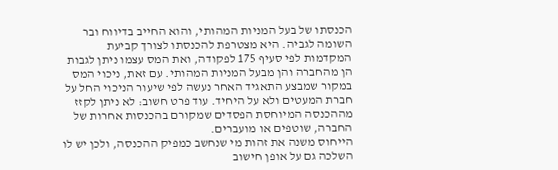הכנסתו של בעל המניות המהותי, והוא החייב בדיווח ובר השומה לגביה. היא מצטרפת להכנסתו לצורך קביעת המקדמות לפי סעיף 175 לפקודה, ואת המס עצמו ניתן לגבות הן מהחברה והן מבעל המניות המהותי. עם זאת, ניכוי המס במקור שמבצע התאגיד האחר נעשה לפי שיעור הניכוי החל על חברת המעטים ולא על היחיד. עוד פרט חשוב: לא ניתן לקזז מההכנסה המיוחסת הפסדים שמקורם בהכנסות אחרות של החברה, שוטפים או מועברים.
הייחוס משנה את זהות מי שנחשב כמפיק ההכנסה, ולכן יש לו השלכה גם על אופן חישוב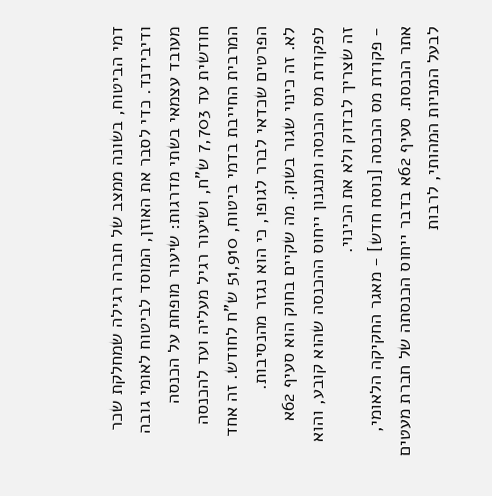דמי הביטוח, בשונה ממצב של חברה רגילה שמחלקת שכר ודיבידנד. כדי לסבר את האוזן, המוסד לביטוח לאומי גובה מעובד עצמאי בשתי מדרגות: שיעור מופחת על הכנסה חודשית עד 7,703 ש"ח, ושיעור רגיל מעליה ועד להכנסה המרבית החייבת בדמי ביטוח, 51,910 ש"ח לחודש. זה אחד הפרטים שכדאי לברר לגופו, כי הוא נגזר מהנסיבות.
לא. זה כינוי שגור בשוק. מה שקיים בחוק הוא סעיף 62א לפקודת מס הכנסה ומנגנון ייחוס ההכנסה שהוא קובע, והוא זה שצריך לבדוק ולא את הכינוי.
- פקודת מס הכנסה [נוסח חדש] - מאגר החקיקה הלאומי, אתר הכנסת. סעיף 62א בדבר ייחוס הכנסתה של חברת מעטים לבעל המניות המהותי, לרבות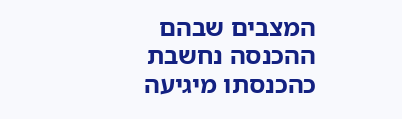המצבים שבהם ההכנסה נחשבת כהכנסתו מיגיעה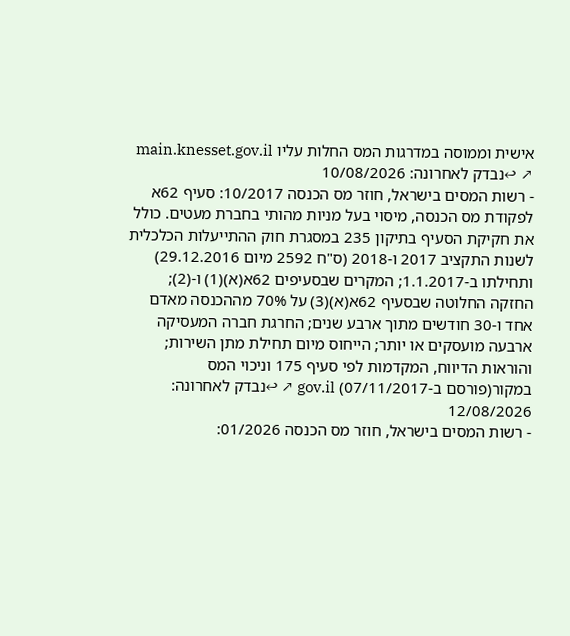אישית וממוסה במדרגות המס החלות עליו main.knesset.gov.il ↗ ↩נבדק לאחרונה: 10/08/2026
- רשות המסים בישראל, חוזר מס הכנסה 10/2017: סעיף 62א לפקודת מס הכנסה, מיסוי בעל מניות מהותי בחברת מעטים. כולל את חקיקת הסעיף בתיקון 235 במסגרת חוק ההתייעלות הכלכלית לשנות התקציב 2017 ו-2018 (ס"ח 2592 מיום 29.12.2016) ותחילתו ב-1.1.2017; המקרים שבסעיפים 62א(א)(1) ו-(2); החזקה החלוטה שבסעיף 62א(א)(3) על 70% מההכנסה מאדם אחד ו-30 חודשים מתוך ארבע שנים; החרגת חברה המעסיקה ארבעה מועסקים או יותר; הייחוס מיום תחילת מתן השירות; והוראות הדיווח, המקדמות לפי סעיף 175 וניכוי המס במקור(פורסם ב-07/11/2017) gov.il ↗ ↩נבדק לאחרונה: 12/08/2026
- רשות המסים בישראל, חוזר מס הכנסה 01/2026: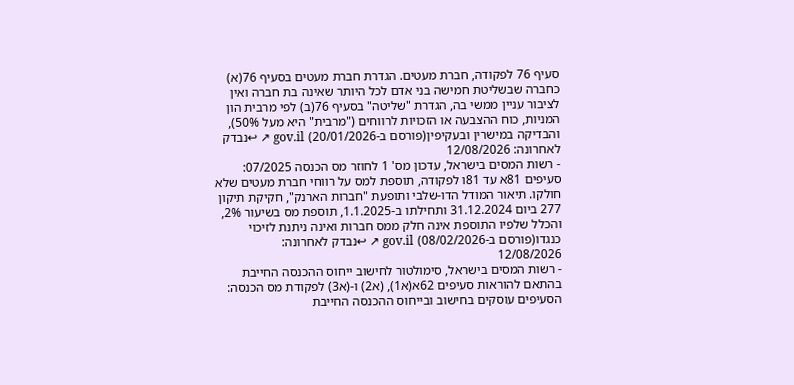סעיף 76 לפקודה, חברת מעטים. הגדרת חברת מעטים בסעיף 76(א) כחברה שבשליטת חמישה בני אדם לכל היותר שאינה בת חברה ואין לציבור עניין ממשי בה, הגדרת "שליטה" בסעיף 76(ב) לפי מרבית הון המניות, כוח ההצבעה או הזכויות לרווחים ("מרבית" היא מעל 50%), והבדיקה במישרין ובעקיפין(פורסם ב-20/01/2026) gov.il ↗ ↩נבדק לאחרונה: 12/08/2026
- רשות המסים בישראל, עדכון מס' 1 לחוזר מס הכנסה 07/2025: סעיפים 81א עד 81ו לפקודה, תוספת למס על רווחי חברת מעטים שלא חולקו. תיאור המודל הדו-שלבי ותופעת "חברות הארנק", חקיקת תיקון 277 ביום 31.12.2024 ותחילתו ב-1.1.2025, תוספת מס בשיעור 2%, והכלל שלפיו התוספת אינה חלק ממס חברות ואינה ניתנת לזיכוי כנגדו(פורסם ב-08/02/2026) gov.il ↗ ↩נבדק לאחרונה: 12/08/2026
- רשות המסים בישראל, סימולטור לחישוב ייחוס ההכנסה החייבת בהתאם להוראות סעיפים 62א(א1), (א2) ו-(א3) לפקודת מס הכנסה: הסעיפים עוסקים בחישוב ובייחוס ההכנסה החייבת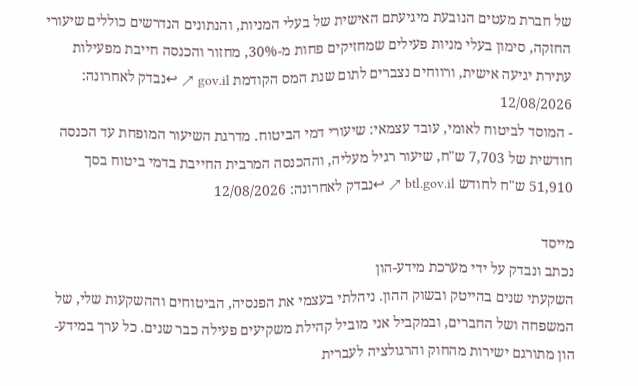של חברת מעטים הנובעת מיגיעתם האישית של בעלי המניות, והנתונים הנדרשים כוללים שיעורי החזקה, סימון בעלי מניות פעילים שמחזיקים פחות מ-30%, מחזור והכנסה חייבת מפעילות עתירת יגיעה אישית, ורווחים נצברים לתום שנת המס הקודמת gov.il ↗ ↩נבדק לאחרונה: 12/08/2026
- המוסד לביטוח לאומי, עובד עצמאי: שיעורי דמי הביטוח. מדרגת השיעור המופחת עד הכנסה חודשית של 7,703 ש"ח, שיעור רגיל מעליה, וההכנסה המרבית החייבת בדמי ביטוח בסך 51,910 ש"ח לחודש btl.gov.il ↗ ↩נבדק לאחרונה: 12/08/2026

מייסד
נכתב ונבדק על ידי מערכת מידע-הון
השקעתי שנים בהייטק ובשוק ההון. ניהלתי בעצמי את הפנסיה, הביטוחים וההשקעות שלי, של המשפחה ושל החברים, ובמקביל אני מוביל קהילת משקיעים פעילה כבר שנים. כל ערך במידע-הון מתורגם ישירות מהחוק והרגולציה לעברית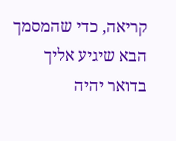קריאה, כדי שהמסמך הבא שיגיע אליך בדואר יהיה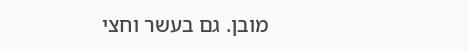מובן. גם בעשר וחצי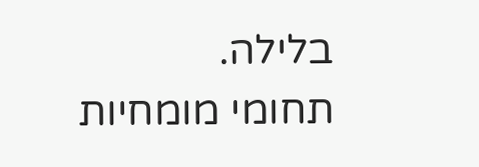בלילה.
תחומי מומחיות